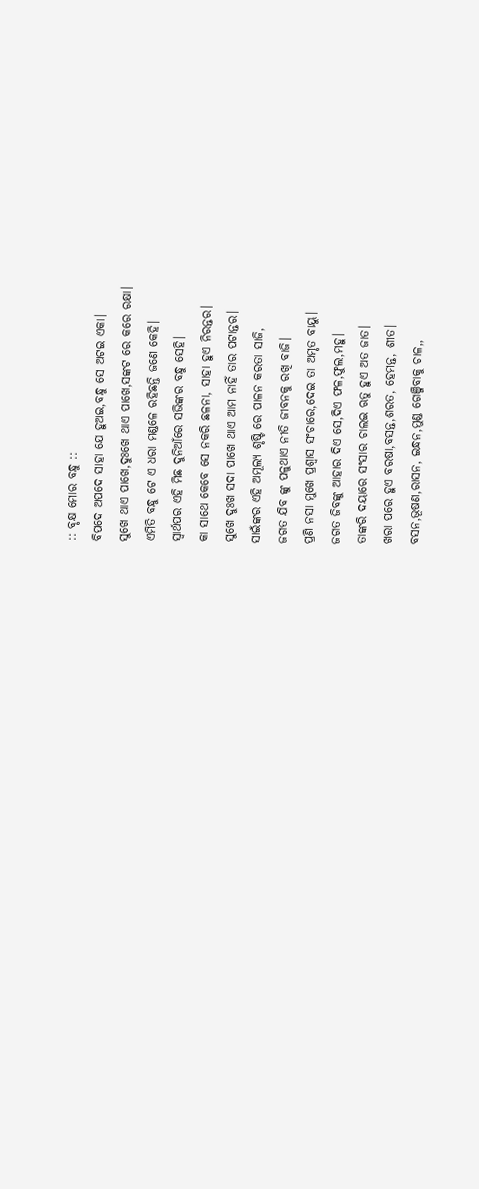:: ବୃକ୍ଷ ମୋର ବନ୍ଧୁ ::
ବିପଦେ ଅପଦେ ସାହା ଯେ ହୁଅଇ,ବନ୍ଧୁ ସେ ଅଟଇ ଏକା।
ସୁଖେ ଥାଏ ପାଖେ,ଦୁଃଖେ ଥାଏ ପାଖେ,ସଙ୍କଟ ରେ କରେ ରକ୍ଷା।
ଏମିତି ବନ୍ଧୁ ଟେ ଏ ଧରା ମଣ୍ଡଳେ ରହିଛନ୍ତି ଜଣେ କେହି।
ସ୍ୱାର୍ଥପର ଏହି ମିଛ ଦୁନିଆଁରେ ସଭିଙ୍କର ବନ୍ଧୁ ସେହି।
କା ସାଥେ କେବେ ସେ ନକରି ଛଳନା, ସାହା ହୁଏ ନିରନ୍ତର।
ସୁଖେ ଦୁଃଖ ସଦା ପାଖେ ଥାଏ ଆମ ନାହିଁ ତାର ପଟାନ୍ତର।
ସାଇଁଙ୍କର ଏହି ଅମୂଲ୍ୟ ଶୃଷ୍ଟି ରେ ପାଳନ କରତା ସାଜି,
ଜଗତ ଯିବ ଙ୍କୁ ପଳୁଥାଏ ନୀତି ଜୀବନକୁ ରଖି ବାଜି।
ପ୍ରଣି ନସା ମୁଖେ ପ୍ରଶ୍ୱାସ ସଂଚାରେ,ଦେଇ ତା ଅମୃତ ବାୟୁ।
ଜଗତ ଜିବଙ୍କୁ ଆହାର ଦିଏ ସେ,ଦିଏ ଫଳ,ଫୁଲ,ମହୁ।
ତାଙ୍କରି ଦୟାରେ ସଂସାର ଚାଲଇ ଋତୁ ହୁଏ ଅତ ଜାତ।
ଖରା ପରେ ହୁଏ ବରଷା,ବସନ୍ତ,ଶରତ, ହେମନ୍ତ, ଶୀତ।
ବସନ,ଭୂଷଣ,ରାସନ, ଇନ୍ଧନ,ମୁଣ୍ଡ ଗେଞ୍ଜିବାକୁ ଚାଳ,,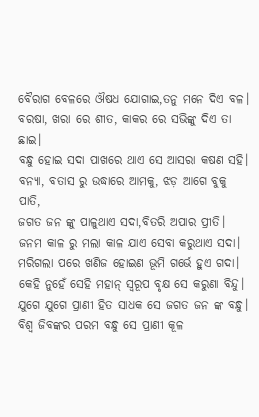ବୈରାଗ ବେଳରେ ଔଷଧ ଯୋଗାଇ,ତନୁ ମନେ ଦିଏ ବଳ।
ବରଷା, ଖରା ରେ ଶୀତ, କାକର ରେ ସଭିଙ୍କୁ ଦିଏ ତା ଛାଇ।
ବନ୍ଧୁ ହୋଇ ସଦା ପାଖରେ ଥାଏ ସେ ଆସରା କଷଣ ସହି।
ବନ୍ୟା, ବତାସ ରୁ ଉଦ୍ଧାରେ ଆମକୁ, ଝଡ଼ ଆଗେ ବୁକୁ ପାତି,
ଜଗତ ଜନ ଙ୍କୁ ପାଳୁଥାଏ ସଦା,ବିତରି ଅପାର ପ୍ରୀତି।
ଜନମ କାଳ ରୁ ମଲା କାଳ ଯାଏ ସେବା କରୁଥାଏ ସଦା।
ମରିଗଲା ପରେ ଖଣିଜ ହୋଇଣ ଭୂମି ଗର୍ଭେ ହୁଏ ଗଦା।
କେହି ନୁହେଁ ସେହି ମହାନ୍ ସ୍ୱରୂପ ବୃକ୍ଷ ସେ କରୁଣା ବିନ୍ଦୁ।
ଯୁଗେ ଯୁଗେ ପ୍ରାଣୀ ହିତ ସାଧକ ସେ ଜଗତ ଜନ ଙ୍କ ବନ୍ଧୁ।
ବିଶ୍ଵ ଜିବଙ୍କର ପରମ ବନ୍ଧୁ ସେ ପ୍ରାଣୀ କୂଳ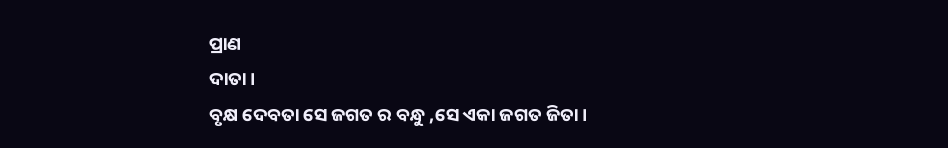ପ୍ରାଣ
ଦାତା।
ବୃକ୍ଷ ଦେବତା ସେ ଜଗତ ର ବନ୍ଧୁ ,ସେ ଏକା ଜଗତ ଜିତା।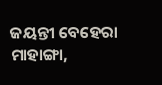ଜୟନ୍ତୀ ବେହେରା
ମାହାଙ୍ଗା,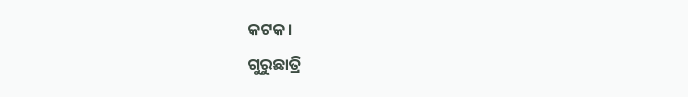କଟକ।
ଗୁରୁଛାତ୍ରି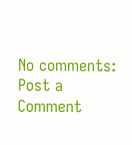No comments:
Post a Comment